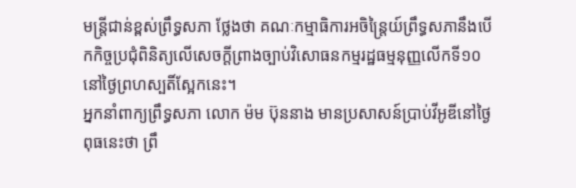មន្ត្រីជាន់ខ្ពស់ព្រឹទ្ធសភា ថ្លែងថា គណៈកម្មាធិការអចិន្ត្រៃយ៍ព្រឹទ្ធសភានឹងបើកកិច្ចប្រជុំពិនិត្យលើសេចក្ដីព្រាងច្បាប់វិសោធនកម្មរដ្ឋធម្មនុញ្ញលើកទី១០ នៅថ្ងៃព្រហស្បតិ៍ស្អែកនេះ។
អ្នកនាំពាក្យព្រឹទ្ធសភា លោក ម៉ម ប៊ុននាង មានប្រសាសន៍ប្រាប់វីអូឌីនៅថ្ងៃពុធនេះថា ព្រឹ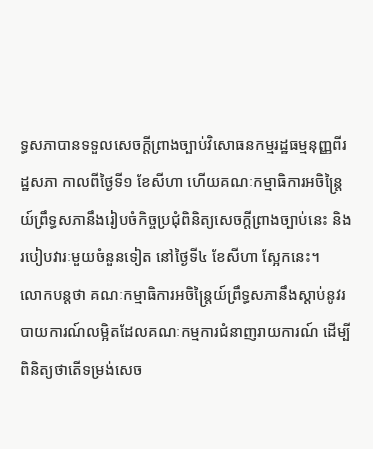ទ្ធសភាបានទទួលសេចក្ដីព្រាងច្បាប់វិសោធនកម្មរដ្ឋធម្មនុញ្ញពីរដ្ឋសភា កាលពីថ្ងៃទី១ ខែសីហា ហើយគណៈកម្មាធិការអចិន្ត្រៃយ៍ព្រឹទ្ធសភានឹងរៀបចំកិច្ចប្រជុំពិនិត្យសេចក្ដីព្រាងច្បាប់នេះ និងរបៀបវារៈមួយចំនួនទៀត នៅថ្ងៃទី៤ ខែសីហា ស្អែកនេះ។
លោកបន្តថា គណៈកម្មាធិការអចិន្ត្រៃយ៍ព្រឹទ្ធសភានឹងស្ដាប់នូវរបាយការណ៍លម្អិតដែលគណៈកម្មការជំនាញរាយការណ៍ ដើម្បីពិនិត្យថាតើទម្រង់សេច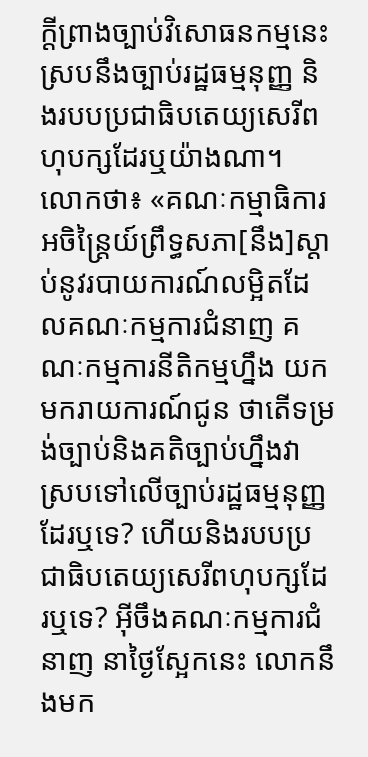ក្តីព្រាងច្បាប់វិសោធនកម្មនេះ ស្របនឹងច្បាប់រដ្ឋធម្មនុញ្ញ និងរបបប្រជាធិបតេយ្យសេរីពហុបក្សដែរឬយ៉ាងណា។
លោកថា៖ «គណៈកម្មាធិការអចិន្ត្រៃយ៍ព្រឹទ្ធសភា[នឹង]ស្ដាប់នូវរបាយការណ៍លម្អិតដែលគណៈកម្មការជំនាញ គណៈកម្មការនីតិកម្មហ្នឹង យកមករាយការណ៍ជូន ថាតើទម្រង់ច្បាប់និងគតិច្បាប់ហ្នឹងវាស្របទៅលើច្បាប់រដ្ឋធម្មនុញ្ញដែរឬទេ? ហើយនិងរបបប្រជាធិបតេយ្យសេរីពហុបក្សដែរឬទេ? អ៊ីចឹងគណៈកម្មការជំនាញ នាថ្ងៃស្អែកនេះ លោកនឹងមក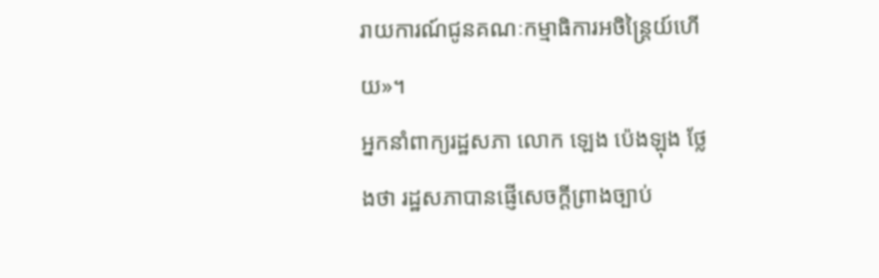រាយការណ៍ជូនគណៈកម្មាធិការអចិន្ត្រៃយ៍ហើយ»។
អ្នកនាំពាក្យរដ្ឋសភា លោក ឡេង ប៉េងឡុង ថ្លែងថា រដ្ឋសភាបានផ្ញើសេចក្ដីព្រាងច្បាប់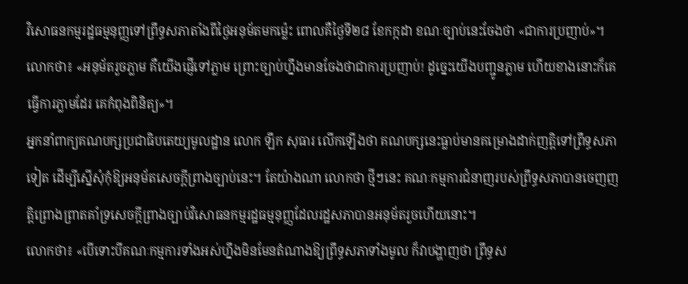វិសោធនកម្មរដ្ឋធម្មនុញ្ញទៅព្រឹទ្ធសភាតាំងពីថ្ងៃអនុម័តមកម៉្លេះ ពោលគឺថ្ងៃទី២៨ ខែកក្កដា ខណៈច្បាប់នេះចែងថា «ជាការប្រញាប់»។
លោកថា៖ «អនុម័តរួចភ្លាម គឺយើងផ្ញើទៅភ្លាម ព្រោះច្បាប់ហ្នឹងមានចែងថាជាការប្រញាប់! ដូច្នេះយើងបញ្ជូនភ្លាម ហើយខាងនោះក៏គេធ្វើការភ្លាមដែរ គេកំពុងពិនិត្យ»។
អ្នកនាំពាក្យគណបក្សប្រជាធិបតេយ្យមូលដ្ឋាន លោក ឡឹក សុធារ លើកឡើងថា គណបក្សនេះធ្លាប់មានគម្រោងដាក់ញត្តិទៅព្រឹទ្ធសភាទៀត ដើម្បីស្នើសុំកុំឱ្យអនុម័តសេចក្តីព្រាងច្បាប់នេះ។ តែយ៉ាងណា លោកថា ថ្មីៗនេះ គណៈកម្មការជំនាញរបស់ព្រឹទ្ធសភាបានចេញញត្តិព្រោងព្រាតគាំទ្រសេចក្តីព្រាងច្បាប់វិសោធនកម្មរដ្ឋធម្មនុញ្ញដែលរដ្ឋសភាបានអនុម័តរួចហើយនោះ។
លោកថា៖ «បើទោះបីគណៈកម្មការទាំងអស់ហ្នឹងមិនមែនតំណាងឱ្យព្រឹទ្ធសភាទាំងមូល ក៏វាបង្ហាញថា ព្រឹទ្ធស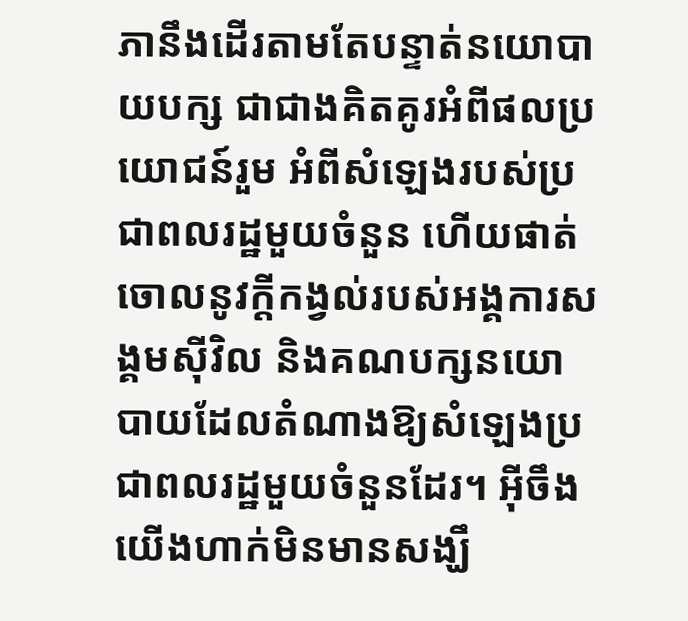ភានឹងដើរតាមតែបន្ទាត់នយោបាយបក្ស ជាជាងគិតគូរអំពីផលប្រយោជន៍រួម អំពីសំឡេងរបស់ប្រជាពលរដ្ឋមួយចំនួន ហើយផាត់ចោលនូវក្តីកង្វល់របស់អង្គការសង្គមស៊ីវិល និងគណបក្សនយោបាយដែលតំណាងឱ្យសំឡេងប្រជាពលរដ្ឋមួយចំនួនដែរ។ អ៊ីចឹងយើងហាក់មិនមានសង្ឃឹ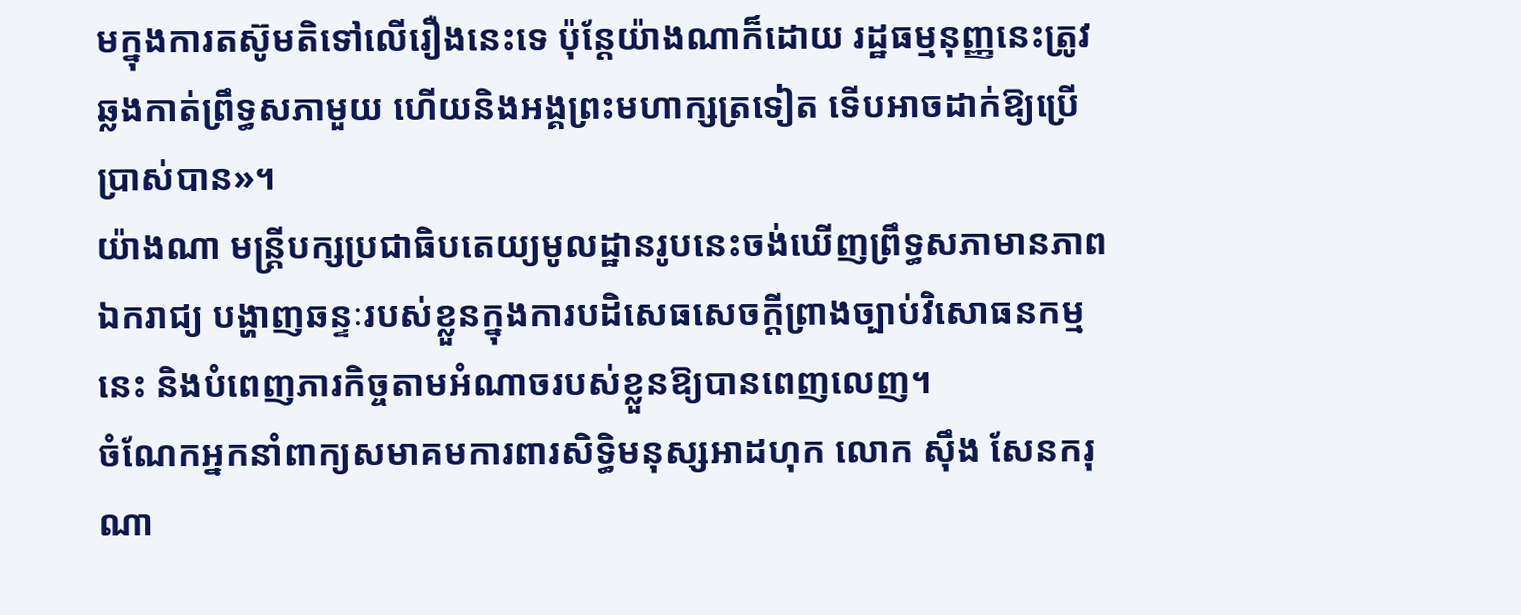មក្នុងការតស៊ូមតិទៅលើរឿងនេះទេ ប៉ុន្តែយ៉ាងណាក៏ដោយ រដ្ឋធម្មនុញ្ញនេះត្រូវឆ្លងកាត់ព្រឹទ្ធសភាមួយ ហើយនិងអង្គព្រះមហាក្សត្រទៀត ទើបអាចដាក់ឱ្យប្រើប្រាស់បាន»។
យ៉ាងណា មន្ត្រីបក្សប្រជាធិបតេយ្យមូលដ្ឋានរូបនេះចង់ឃើញព្រឹទ្ធសភាមានភាពឯករាជ្យ បង្ហាញឆន្ទៈរបស់ខ្លួនក្នុងការបដិសេធសេចក្តីព្រាងច្បាប់វិសោធនកម្មនេះ និងបំពេញភារកិច្ចតាមអំណាចរបស់ខ្លួនឱ្យបានពេញលេញ។
ចំណែកអ្នកនាំពាក្យសមាគមការពារសិទ្ធិមនុស្សអាដហុក លោក ស៊ឹង សែនករុណា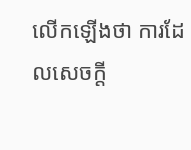លើកឡើងថា ការដែលសេចក្តី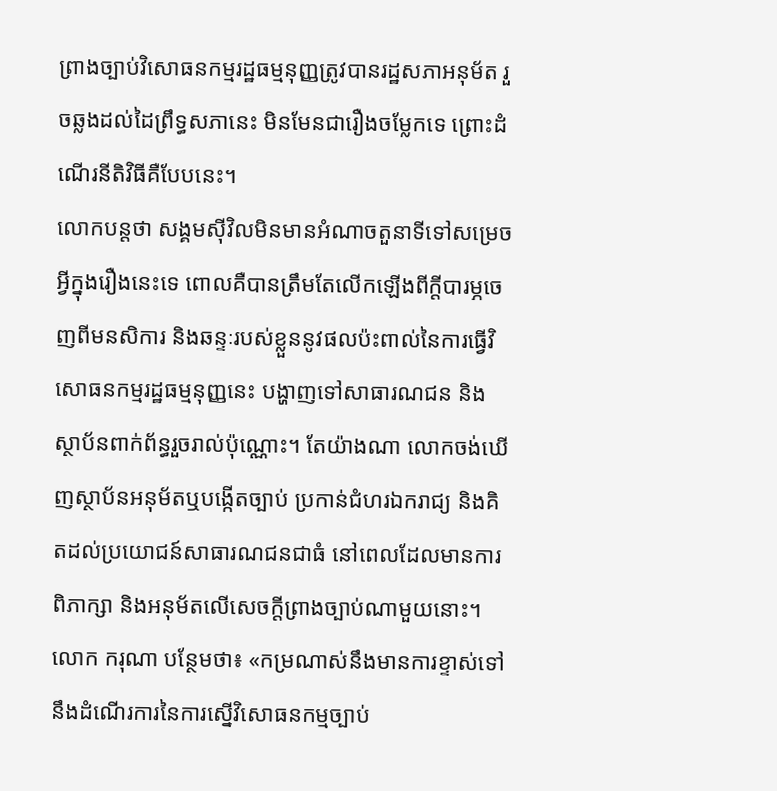ព្រាងច្បាប់វិសោធនកម្មរដ្ឋធម្មនុញ្ញត្រូវបានរដ្ឋសភាអនុម័ត រួចឆ្លងដល់ដៃព្រឹទ្ធសភានេះ មិនមែនជារឿងចម្លែកទេ ព្រោះដំណើរនីតិវិធីគឺបែបនេះ។
លោកបន្តថា សង្គមស៊ីវិលមិនមានអំណាចតួនាទីទៅសម្រេចអ្វីក្នុងរឿងនេះទេ ពោលគឺបានត្រឹមតែលើកឡើងពីក្តីបារម្ភចេញពីមនសិការ និងឆន្ទៈរបស់ខ្លួននូវផលប៉ះពាល់នៃការធ្វើវិសោធនកម្មរដ្ឋធម្មនុញ្ញនេះ បង្ហាញទៅសាធារណជន និងស្ថាប័នពាក់ព័ន្ធរួចរាល់ប៉ុណ្ណោះ។ តែយ៉ាងណា លោកចង់ឃើញស្ថាប័នអនុម័តឬបង្កើតច្បាប់ ប្រកាន់ជំហរឯករាជ្យ និងគិតដល់ប្រយោជន៍សាធារណជនជាធំ នៅពេលដែលមានការពិភាក្សា និងអនុម័តលើសេចក្តីព្រាងច្បាប់ណាមួយនោះ។
លោក ករុណា បន្ថែមថា៖ «កម្រណាស់នឹងមានការខ្ទាស់ទៅនឹងដំណើរការនៃការស្នើវិសោធនកម្មច្បាប់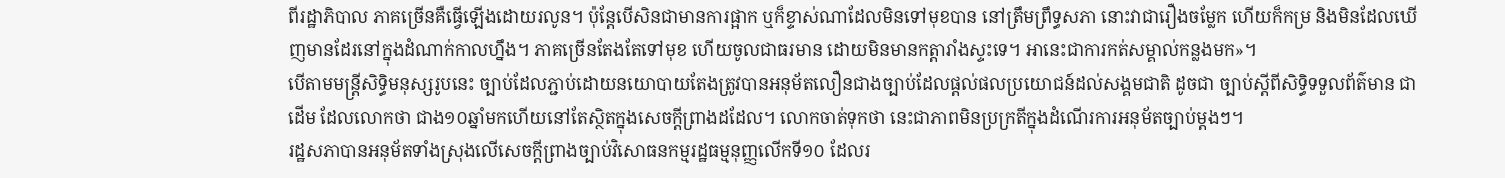ពីរដ្ឋាភិបាល ភាគច្រើនគឺធ្វើឡើងដោយរលូន។ ប៉ុន្តែបើសិនជាមានការផ្អាក ឬក៏ខ្ទាស់ណាដែលមិនទៅមុខបាន នៅត្រឹមព្រឹទ្ធសភា នោះវាជារឿងចម្លែក ហើយក៏កម្រ និងមិនដែលឃើញមានដែរនៅក្នុងដំណាក់កាលហ្នឹង។ ភាគច្រើនតែងតែទៅមុខ ហើយចូលជាធរមាន ដោយមិនមានកត្តារាំងស្ទះទេ។ អានេះជាការកត់សម្គាល់កន្លងមក»។
បើតាមមន្ត្រីសិទ្ធិមនុស្សរូបនេះ ច្បាប់ដែលភ្ជាប់ដោយនយោបាយតែងត្រូវបានអនុម័តលឿនជាងច្បាប់ដែលផ្តល់ផលប្រយោជន៍ដល់សង្គមជាតិ ដូចជា ច្បាប់ស្តីពីសិទ្ធិទទួលព័ត៌មាន ជាដើម ដែលលោកថា ជាង១០ឆ្នាំមកហើយនៅតែស្ថិតក្នុងសេចក្តីព្រាងដដែល។ លោកចាត់ទុកថា នេះជាភាពមិនប្រក្រតីក្នុងដំណើរការអនុម័តច្បាប់ម្តងៗ។
រដ្ឋសភាបានអនុម័តទាំងស្រុងលើសេចក្ដីព្រាងច្បាប់វិសោធនកម្មរដ្ឋធម្មនុញ្ញលើកទី១០ ដែលរ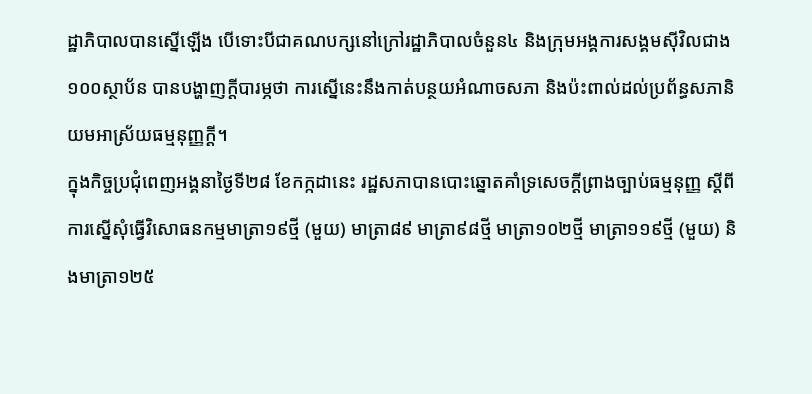ដ្ឋាភិបាលបានស្នើឡើង បើទោះបីជាគណបក្សនៅក្រៅរដ្ឋាភិបាលចំនួន៤ និងក្រុមអង្គការសង្គមស៊ីវិលជាង១០០ស្ថាប័ន បានបង្ហាញក្ដីបារម្ភថា ការស្នើនេះនឹងកាត់បន្ថយអំណាចសភា និងប៉ះពាល់ដល់ប្រព័ន្ធសភានិយមអាស្រ័យធម្មនុញ្ញក្ដី។
ក្នុងកិច្ចប្រជុំពេញអង្គនាថ្ងៃទី២៨ ខែកក្កដានេះ រដ្ឋសភាបានបោះឆ្នោតគាំទ្រសេចក្ដីព្រាងច្បាប់ធម្មនុញ្ញ ស្ដីពីការស្នើសុំធ្វើវិសោធនកម្មមាត្រា១៩ថ្មី (មួយ) មាត្រា៨៩ មាត្រា៩៨ថ្មី មាត្រា១០២ថ្មី មាត្រា១១៩ថ្មី (មួយ) និងមាត្រា១២៥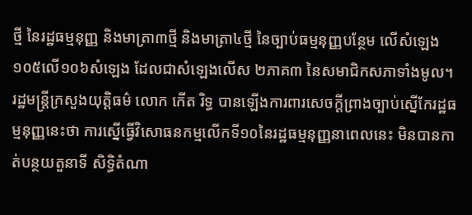ថ្មី នៃរដ្ឋធម្មនុញ្ញ និងមាត្រា៣ថ្មី និងមាត្រា៤ថ្មី នៃច្បាប់ធម្មនុញ្ញបន្ថែម លើសំឡេង១០៥លើ១០៦សំឡេង ដែលជាសំឡេងលើស ២ភាគ៣ នៃសមាជិកសភាទាំងមូល។
រដ្ឋមន្ត្រីក្រសួងយុត្តិធម៌ លោក កើត រិទ្ធ បានឡើងការពារសេចក្ដីព្រាងច្បាប់ស្នើកែរដ្ឋធម្មនុញ្ញនេះថា ការស្នើធ្វើវិសោធនកម្មលើកទី១០នៃរដ្ឋធម្មនុញ្ញនាពេលនេះ មិនបានកាត់បន្ថយតួនាទី សិទ្ធិតំណា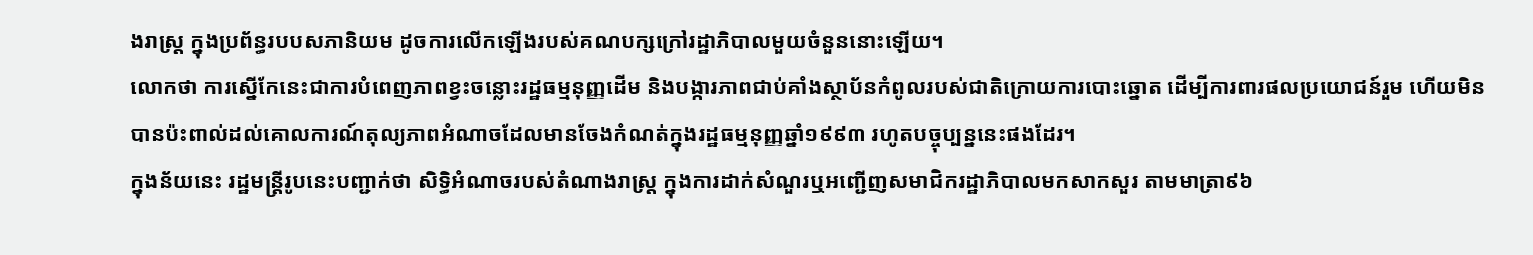ងរាស្ត្រ ក្នុងប្រព័ន្ធរបបសភានិយម ដូចការលើកឡើងរបស់គណបក្សក្រៅរដ្ឋាភិបាលមួយចំនួននោះឡើយ។
លោកថា ការស្នើកែនេះជាការបំពេញភាពខ្វះចន្លោះរដ្ឋធម្មនុញ្ញដើម និងបង្ការភាពជាប់គាំងស្ថាប័នកំពូលរបស់ជាតិក្រោយការបោះឆ្នោត ដើម្បីការពារផលប្រយោជន៍រួម ហើយមិនបានប៉ះពាល់ដល់គោលការណ៍តុល្យភាពអំណាចដែលមានចែងកំណត់ក្នុងរដ្ឋធម្មនុញ្ញឆ្នាំ១៩៩៣ រហូតបច្ចុប្បន្ននេះផងដែរ។
ក្នុងន័យនេះ រដ្ឋមន្ត្រីរូបនេះបញ្ជាក់ថា សិទ្ធិអំណាចរបស់តំណាងរាស្ត្រ ក្នុងការដាក់សំណួរឬអញ្ជើញសមាជិករដ្ឋាភិបាលមកសាកសួរ តាមមាត្រា៩៦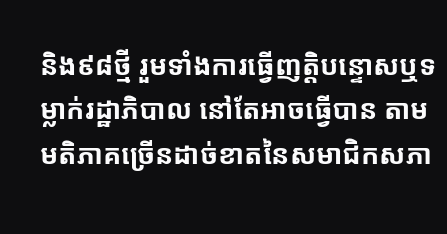និង៩៨ថ្មី រួមទាំងការធ្វើញត្តិបន្ទោសឬទម្លាក់រដ្ឋាភិបាល នៅតែអាចធ្វើបាន តាមមតិភាគច្រើនដាច់ខាតនៃសមាជិកសភា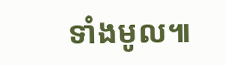ទាំងមូល៕